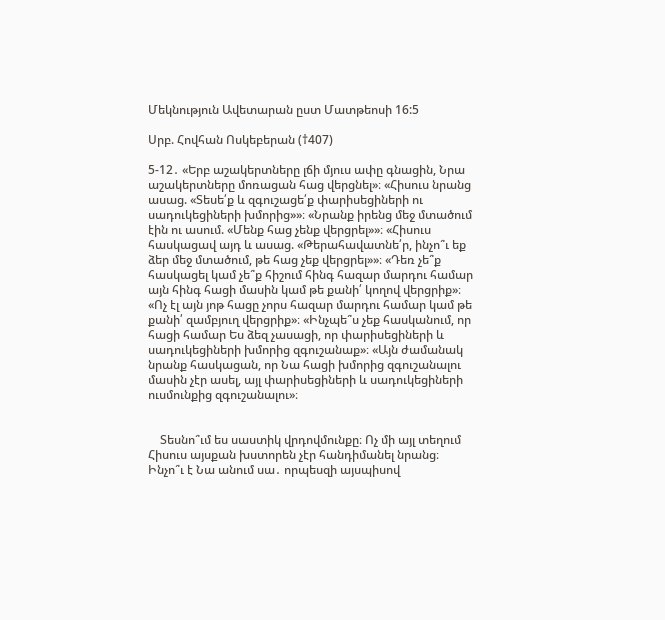Մեկնություն Ավետարան ըստ Մատթեոսի 16:5

Սրբ. Հովհան Ոսկեբերան (†407)

5-12․ «Երբ աշակերտները լճի մյուս ափը գնացին, Նրա աշակերտները մոռացան հաց վերցնել»։ «Հիսուս նրանց ասաց. «Տեսե՛ք և զգուշացե՛ք փարիսեցիների ու սադուկեցիների խմորից»»։ «Նրանք իրենց մեջ մտածում էին ու ասում. «Մենք հաց չենք վերցրել»»։ «Հիսուս հասկացավ այդ և ասաց. «Թերահավատնե՛ր, ինչո՞ւ եք ձեր մեջ մտածում, թե հաց չեք վերցրել»»։ «Դեռ չե՞ք հասկացել կամ չե՞ք հիշում հինգ հազար մարդու համար այն հինգ հացի մասին կամ թե քանի՛ կողով վերցրիք»։ «Ոչ էլ այն յոթ հացը չորս հազար մարդու համար կամ թե քանի՛ զամբյուղ վերցրիք»։ «Ինչպե՞ս չեք հասկանում, որ հացի համար Ես ձեզ չասացի, որ փարիսեցիների և սադուկեցիների խմորից զգուշանաք»։ «Այն ժամանակ նրանք հասկացան, որ Նա հացի խմորից զգուշանալու մասին չէր ասել, այլ փարիսեցիների և սադուկեցիների ուսմունքից զգուշանալու»։


    Տեսնո՞ւմ ես սաստիկ վրդովմունքը։ Ոչ մի այլ տեղում Հիսուս այսքան խստորեն չէր հանդիմանել նրանց։ Ինչո՞ւ է Նա անում սա․ որպեսզի այսպիսով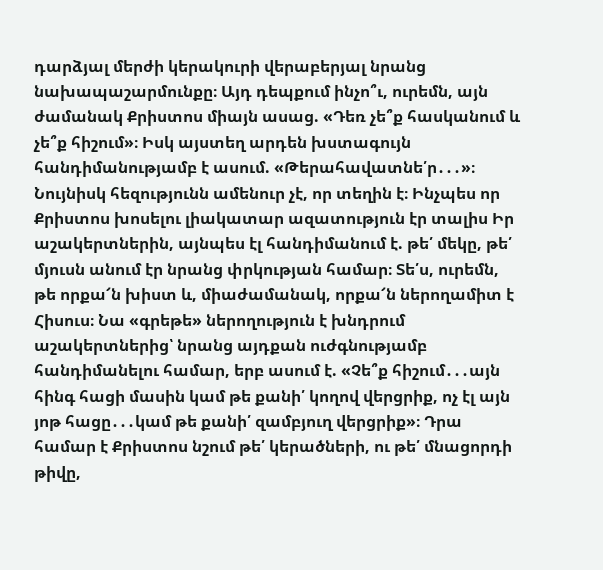դարձյալ մերժի կերակուրի վերաբերյալ նրանց նախապաշարմունքը։ Այդ դեպքում ինչո՞ւ, ուրեմն, այն ժամանակ Քրիստոս միայն ասաց. «Դեռ չե՞ք հասկանում և չե՞ք հիշում»։ Իսկ այստեղ արդեն խստագույն հանդիմանությամբ է ասում. «Թերահավատնե՛ր․․․»։ Նույնիսկ հեզությունն ամենուր չէ, որ տեղին է։ Ինչպես որ Քրիստոս խոսելու լիակատար ազատություն էր տալիս Իր աշակերտներին, այնպես էլ հանդիմանում է. թե՛ մեկը, թե՛ մյուսն անում էր նրանց փրկության համար։ Տե՛ս, ուրեմն, թե որքա՜ն խիստ և, միաժամանակ, որքա՜ն ներողամիտ է Հիսուս։ Նա «գրեթե» ներողություն է խնդրում աշակերտներից՝ նրանց այդքան ուժգնությամբ հանդիմանելու համար, երբ ասում է. «Չե՞ք հիշում․․․այն հինգ հացի մասին կամ թե քանի՛ կողով վերցրիք, ոչ էլ այն յոթ հացը․․․կամ թե քանի՛ զամբյուղ վերցրիք»։ Դրա համար է Քրիստոս նշում թե՛ կերածների, ու թե՛ մնացորդի թիվը,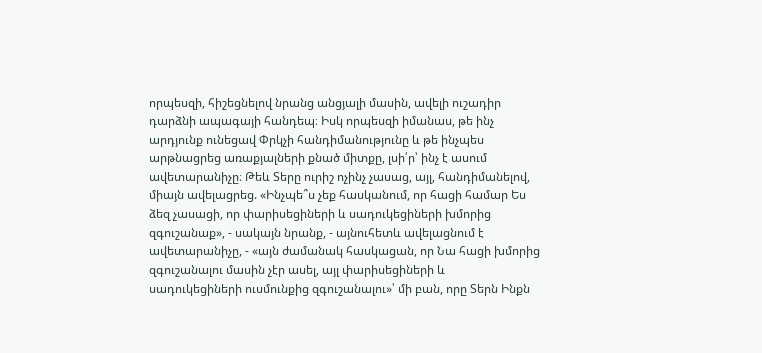որպեսզի, հիշեցնելով նրանց անցյալի մասին, ավելի ուշադիր դարձնի ապագայի հանդեպ։ Իսկ որպեսզի իմանաս, թե ինչ արդյունք ունեցավ Փրկչի հանդիմանությունը և թե ինչպես արթնացրեց առաքյալների քնած միտքը, լսի՛ր՝ ինչ է ասում ավետարանիչը։ Թեև Տերը ուրիշ ոչինչ չասաց, այլ, հանդիմանելով, միայն ավելացրեց. «Ինչպե՞ս չեք հասկանում, որ հացի համար Ես ձեզ չասացի, որ փարիսեցիների և սադուկեցիների խմորից զգուշանաք», - սակայն նրանք, - այնուհետև ավելացնում է ավետարանիչը, - «այն ժամանակ հասկացան, որ Նա հացի խմորից զգուշանալու մասին չէր ասել, այլ փարիսեցիների և սադուկեցիների ուսմունքից զգուշանալու»՝ մի բան, որը Տերն Ինքն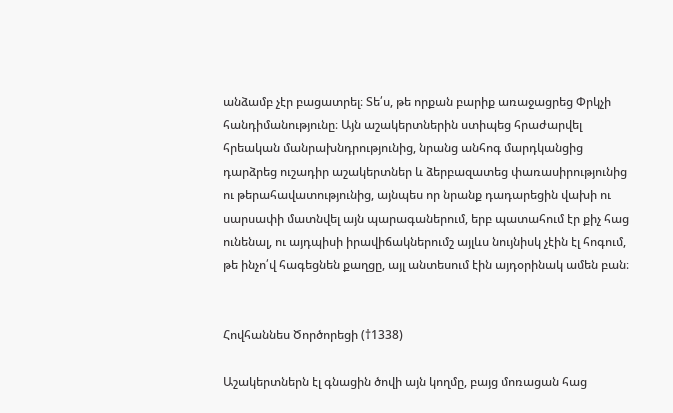անձամբ չէր բացատրել։ Տե՛ս, թե որքան բարիք առաջացրեց Փրկչի հանդիմանությունը։ Այն աշակերտներին ստիպեց հրաժարվել հրեական մանրախնդրությունից, նրանց անհոգ մարդկանցից դարձրեց ուշադիր աշակերտներ և ձերբազատեց փառասիրությունից ու թերահավատությունից, այնպես որ նրանք դադարեցին վախի ու սարսափի մատնվել այն պարագաներում, երբ պատահում էր քիչ հաց ունենալ, ու այդպիսի իրավիճակներումշ այլևս նույնիսկ չէին էլ հոգում, թե ինչո՛վ հագեցնեն քաղցը, այլ անտեսում էին այդօրինակ ամեն բան։


Հովհաննես Ծործորեցի (†1338)

Աշակերտներն էլ գնացին ծովի այն կողմը, բայց մոռացան հաց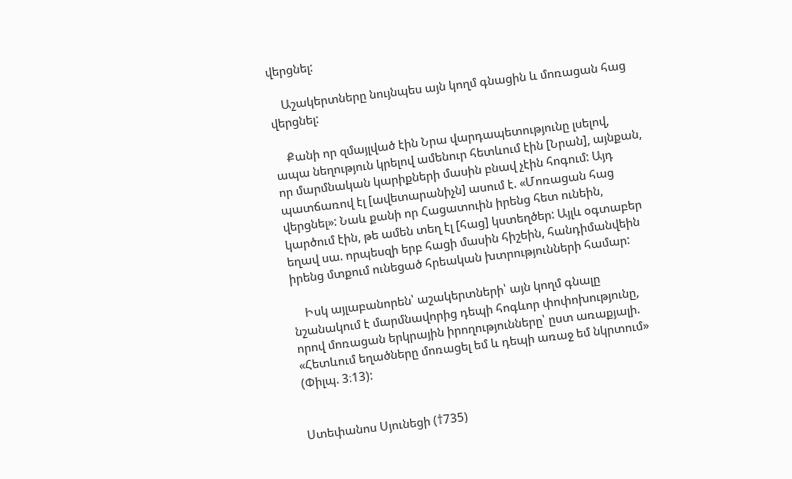վերցնել:

    Աշակերտները նույնպես այն կողմ գնացին և մոռացան հաց վերցնել:

    Քանի որ զմայլված էին Նրա վարդապետությունը լսելով, ապա նեղություն կրելով ամենուր հետևում էին [Նրան], այնքան, որ մարմնական կարիքների մասին բնավ չէին հոգում: Այդ պատճառով էլ [ավետարանիչն] ասում է. «Մոռացան հաց վերցնել»: Նաև քանի որ Հացատուին իրենց հետ ունեին, կարծում էին, թե ամեն տեղ էլ [հաց] կստեղծեր: Այլև օգտաբեր եղավ սա. որպեսզի երբ հացի մասին հիշեին, հանդիմանվեին իրենց մտքում ունեցած հրեական խտրությունների համար:

    Իսկ այլաբանորեն՝ աշակերտների՝ այն կողմ գնալը նշանակում է մարմնավորից դեպի հոգևոր փոփոխությունը, որով մոռացան երկրային իրողությունները՝ ըստ առաքյալի. «Հետևում եղածները մոռացել եմ և դեպի առաջ եմ նկրտում» (Փիլպ. 3։13):


Ստեփանոս Սյունեցի (†735)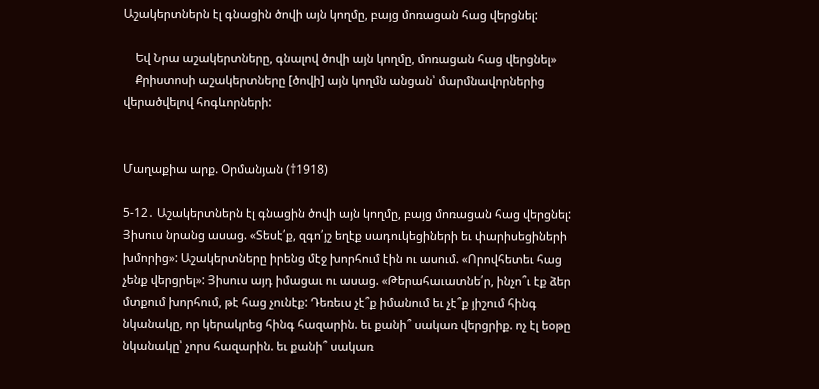Աշակերտներն էլ գնացին ծովի այն կողմը, բայց մոռացան հաց վերցնել:

    Եվ Նրա աշակերտները, գնալով ծովի այն կողմը, մոռացան հաց վերցնել»
    Քրիստոսի աշակերտները [ծովի] այն կողմն անցան՝ մարմնավորներից վերածվելով հոգևորների:


Մաղաքիա արք. Օրմանյան (†1918)

5-12․ Աշակերտներն էլ գնացին ծովի այն կողմը, բայց մոռացան հաց վերցնել: Յիսուս նրանց ասաց. «Տեսէ՛ք, զգո՛յշ եղէք սադուկեցիների եւ փարիսեցիների խմորից»: Աշակերտները իրենց մէջ խորհում էին ու ասում. «Որովհետեւ հաց չենք վերցրել»: Յիսուս այդ իմացաւ ու ասաց. «Թերահաւատնե՛ր, ինչո՞ւ էք ձեր մտքում խորհում, թէ հաց չունէք: Դեռեւս չէ՞ք իմանում եւ չէ՞ք յիշում հինգ նկանակը, որ կերակրեց հինգ հազարին. եւ քանի՞ սակառ վերցրիք. ոչ էլ եօթը նկանակը՝ չորս հազարին. եւ քանի՞ սակառ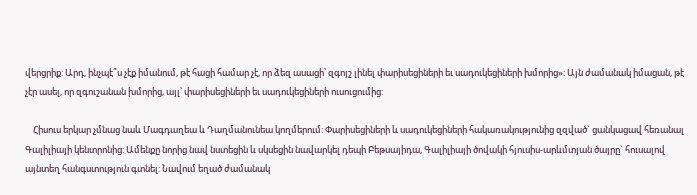վերցրիք: Արդ, ինչպէ՞ս չէք իմանում, թէ հացի համար չէ, որ ձեզ ասացի՝ զգոյշ լինել փարիսեցիների եւ սադուկեցիների խմորից»: Այն ժամանակ իմացան, թէ չէր ասել, որ զգուշանան խմորից, այլ՝ փարիսեցիների եւ սադուկեցիների ուսուցումից:

    Հիսուս երկար չմնաց նաև Մագդաղեա և Դաղմանունեա կողմերում: Փարիսեցիների և սադուկեցիների հակառակությունից զզված` ցանկացավ հեռանալ Գալիլիայի կենտրոնից: Ամենքը նորից նավ նստեցին և սկսեցին նավարկել դեպի Բեթսայիդա, Գալիլիայի ծովակի հյուսիս-արևմտյան ծայրը` հուսալով այնտեղ հանգստություն գտնել: Նավում եղած ժամանակ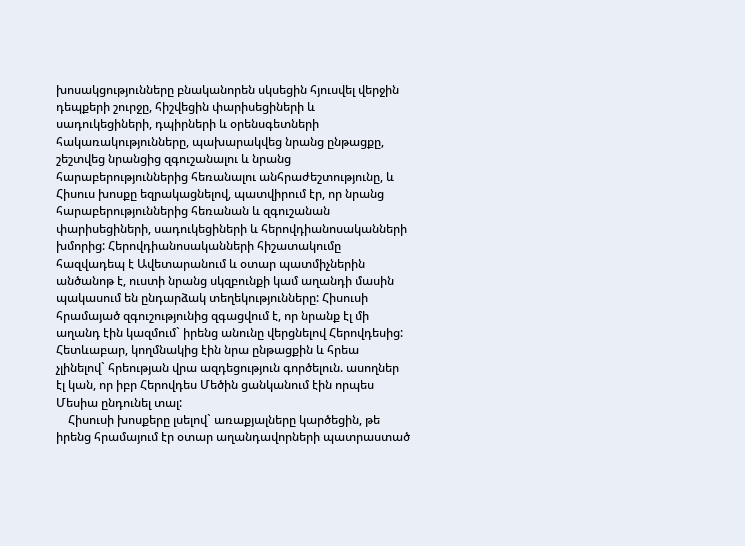խոսակցությունները բնականորեն սկսեցին հյուսվել վերջին դեպքերի շուրջը, հիշվեցին փարիսեցիների և սադուկեցիների, դպիրների և օրենսգետների հակառակությունները, պախարակվեց նրանց ընթացքը, շեշտվեց նրանցից զգուշանալու և նրանց հարաբերություններից հեռանալու անհրաժեշտությունը, և Հիսուս խոսքը եզրակացնելով, պատվիրում էր, որ նրանց հարաբերություններից հեռանան և զգուշանան փարիսեցիների, սադուկեցիների և հերովդիանոսականների խմորից: Հերովդիանոսականների հիշատակումը հազվադեպ է Ավետարանում և օտար պատմիչներին անծանոթ է, ուստի նրանց սկզբունքի կամ աղանդի մասին պակասում են ընդարձակ տեղեկությունները: Հիսուսի հրամայած զգուշությունից զգացվում է, որ նրանք էլ մի աղանդ էին կազմում` իրենց անունը վերցնելով Հերովդեսից: Հետևաբար, կողմնակից էին նրա ընթացքին և հրեա չլինելով` հրեության վրա ազդեցություն գործելուն. ասողներ էլ կան, որ իբր Հերովդես Մեծին ցանկանում էին որպես Մեսիա ընդունել տալ:
    Հիսուսի խոսքերը լսելով` առաքյալները կարծեցին, թե իրենց հրամայում էր օտար աղանդավորների պատրաստած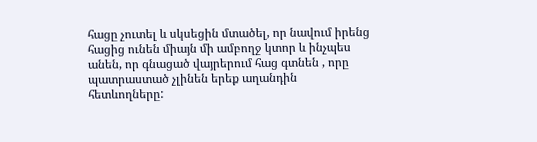հացը չուտել և սկսեցին մտածել, որ նավում իրենց հացից ունեն միայն մի ամբողջ կտոր և ինչպես անեն, որ գնացած վայրերում հաց գտնեն , որը պատրաստած չլինեն երեք աղանդին հետևողները: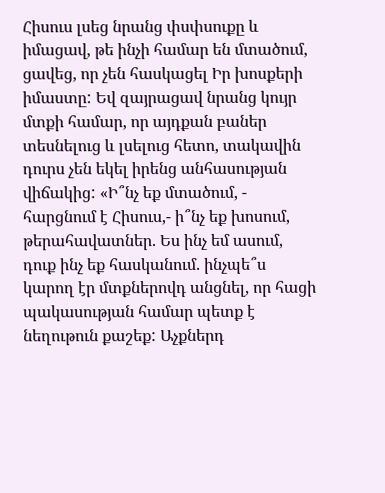Հիսուս լսեց նրանց փսփսուքը և իմացավ, թե ինչի համար են մտածում, ցավեց, որ չեն հասկացել Իր խոսքերի իմաստը: Եվ զայրացավ նրանց կույր մտքի համար, որ այդքան բաներ տեսնելուց և լսելուց հետո, տակավին դուրս չեն եկել իրենց անհասության վիճակից: «Ի՞նչ եք մտածում, - հարցնում է Հիսուս,- ի՞նչ եք խոսում, թերահավատներ. Ես ինչ եմ ասում, դուք ինչ եք հասկանում. ինչպե՞ս կարող էր մտքներովդ անցնել, որ հացի պակասության համար պետք է նեղութուն քաշեք: Աչքներդ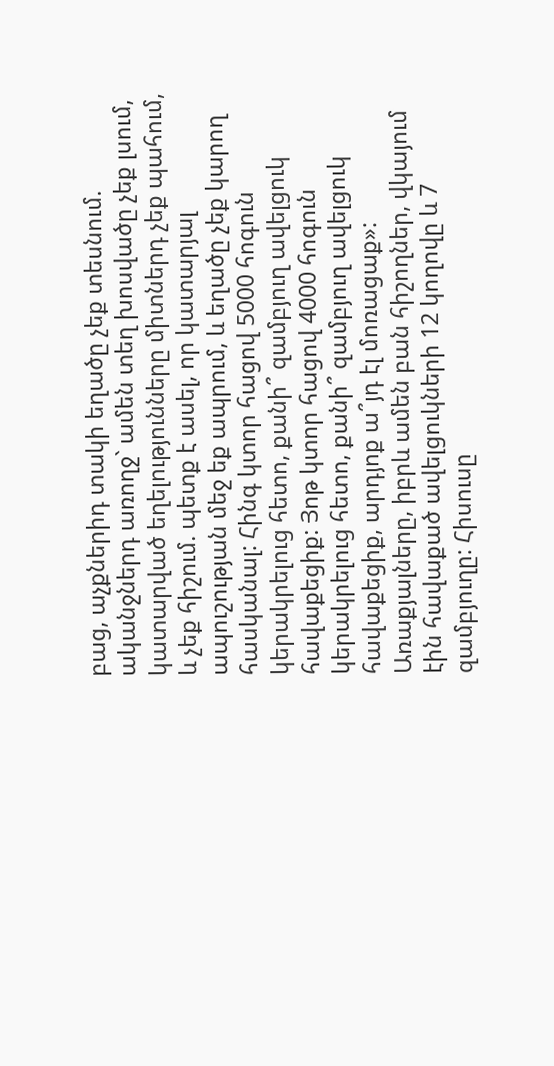բաց, աչքներիդ տակի եղածը չեք տեսնում. ականջներդ առողջ` ամեն տեղ խոսվածը չեք լսում, կատարված եղելությունները միտներդ չեք պահում, և չեք հիշում. պետք է ասել, որ կատարյալ ապուշության մեջ եք ապրում, և եղածը չեք կարող հասկանալ: Հինգ կտոր հացով 5000 հոգուն կերակրելուց հետո, քանի՞ զամբյուղ ավելցուկ հավաքեցիք: Յոթ կտոր հացով 4000 հոգուն կերակրելուց հետո, քանի՞ զամբյուղ ավելցուկ հավաքեցիք, արդյոք ա՞յդ էլ մոռացաք»: Առաքյալները, իբրև ամեն բան հիշողներ, վկայում էին հավաքած ավելցուկների 12 կողովը և 7 զամբյուղը: Հիսուսը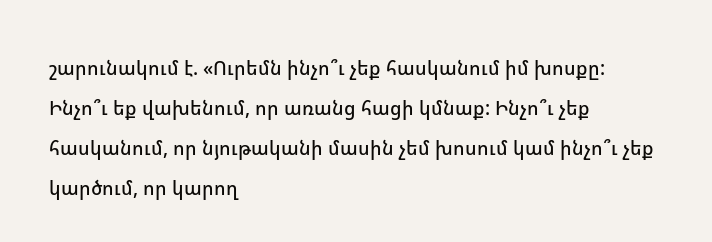շարունակում է. «Ուրեմն ինչո՞ւ չեք հասկանում իմ խոսքը: Ինչո՞ւ եք վախենում, որ առանց հացի կմնաք: Ինչո՞ւ չեք հասկանում, որ նյութականի մասին չեմ խոսում կամ ինչո՞ւ չեք կարծում, որ կարող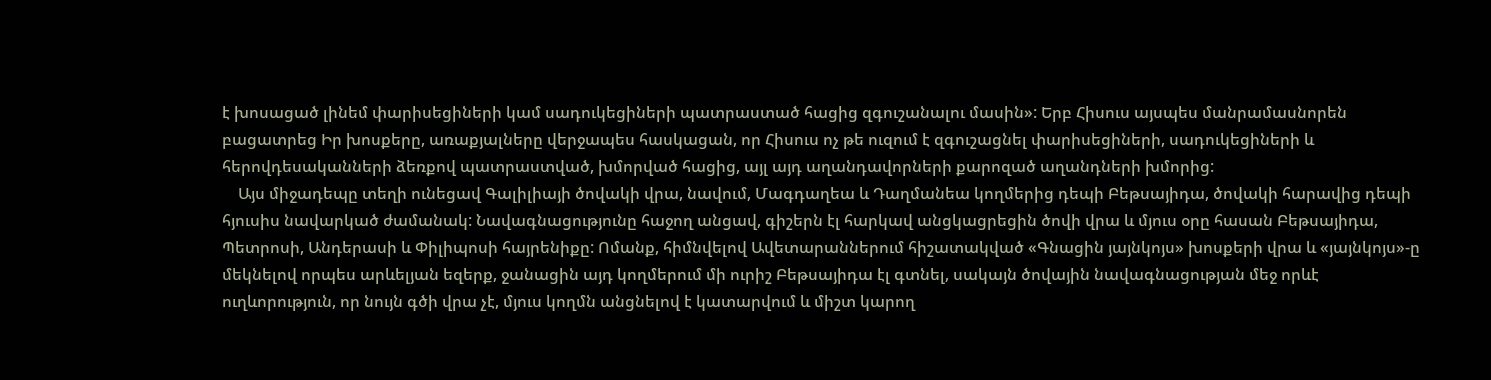է խոսացած լինեմ փարիսեցիների կամ սադուկեցիների պատրաստած հացից զգուշանալու մասին»: Երբ Հիսուս այսպես մանրամասնորեն բացատրեց Իր խոսքերը, առաքյալները վերջապես հասկացան, որ Հիսուս ոչ թե ուզում է զգուշացնել փարիսեցիների, սադուկեցիների և հերովդեսականների ձեռքով պատրաստված, խմորված հացից, այլ այդ աղանդավորների քարոզած աղանդների խմորից:
    Այս միջադեպը տեղի ունեցավ Գալիլիայի ծովակի վրա, նավում, Մագդաղեա և Դաղմանեա կողմերից դեպի Բեթսայիդա, ծովակի հարավից դեպի հյուսիս նավարկած ժամանակ: Նավագնացությունը հաջող անցավ, գիշերն էլ հարկավ անցկացրեցին ծովի վրա և մյուս օրը հասան Բեթսայիդա, Պետրոսի, Անդերասի և Փիլիպոսի հայրենիքը: Ոմանք, հիմնվելով Ավետարաններում հիշատակված «Գնացին յայնկոյս» խոսքերի վրա և «յայնկոյս»-ը մեկնելով որպես արևելյան եզերք, ջանացին այդ կողմերում մի ուրիշ Բեթսայիդա էլ գտնել, սակայն ծովային նավագնացության մեջ որևէ ուղևորություն, որ նույն գծի վրա չէ, մյուս կողմն անցնելով է կատարվում և միշտ կարող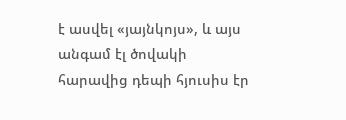է ասվել «յայնկոյս», և այս անգամ էլ ծովակի հարավից դեպի հյուսիս էր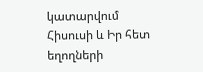կատարվում Հիսուսի և Իր հետ եղողների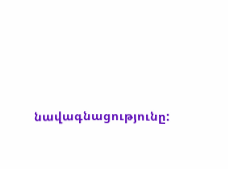նավագնացությունը: